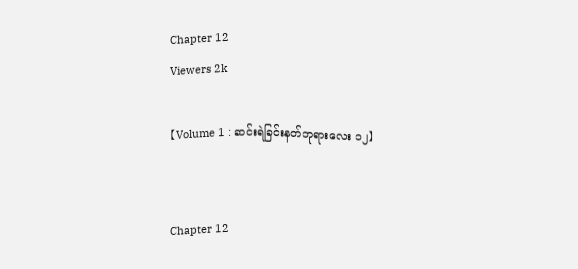Chapter 12
Viewers 2k

【Volume 1 : ဆင်းရဲခြင်းနတ်ဘုရားလေး ၁၂】


Chapter 12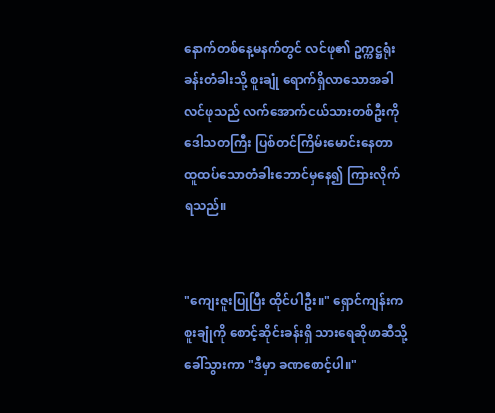နောက်တစ်နေ့မနက်တွင် လင်ဖု၏ ဥက္ကဋ္ဌရုံးခန်းတံခါးသို့ စူးချုံ ရောက်ရှိလာသောအခါ လင်ဖုသည် လက်အောက်ငယ်သားတစ်ဦးကို ဒေါသတကြီး ပြစ်တင်ကြိမ်းမောင်းနေတာ ထူထပ်သောတံခါးဘောင်မှနေ၍ ကြားလိုက်ရသည်။


"ကျေးဇူးပြုပြီး ထိုင်ပါဦး။" ရှောင်ကျန်းက စူးချုံကို စောင့်ဆိုင်းခန်းရှိ သားရေဆိုဖာဆီသို့ ခေါ်သွားကာ "ဒီမှာ ခဏစောင့်ပါ။"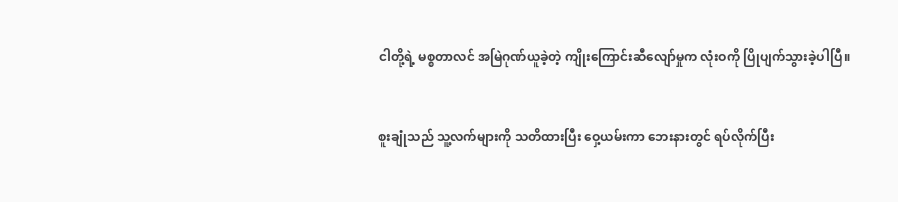ငါတို့ရဲ့ မစ္စတာလင် အမြဲဂုဏ်ယူခဲ့တဲ့ ကျိုးကြောင်းဆီလျော်မှုက လုံးဝကို ပြိုပျက်သွားခဲ့ပါပြီ။


စူးချုံသည် သူ့လက်များကို သတိထားပြီး ဝှေ့ယမ်းကာ ဘေးနားတွင် ရပ်လိုက်ပြီး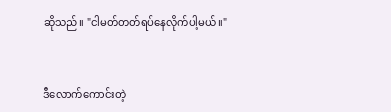ဆိုသည်။ "ငါမတ်တတ်ရပ်နေလိုက်ပါ့မယ်။"


ဒီလောက်ကောင်းတဲ့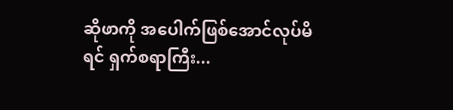ဆိုဖာကို အပေါက်ဖြစ်အောင်လုပ်မိရင် ရှက်စရာကြီး...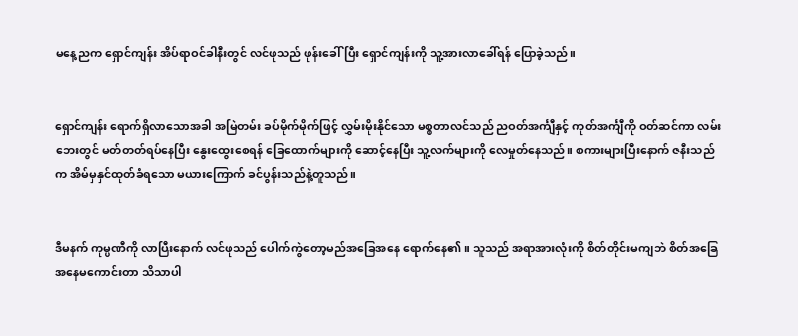မနေ့ညက ရှောင်ကျန်း အိပ်ရာဝင်ခါနီးတွင် လင်ဖုသည် ဖုန်းခေါ်ပြီး ရှောင်ကျန်းကို သူ့အားလာခေါ်ရန် ပြောခဲ့သည်။


ရှောင်ကျန်း ရောက်ရှိလာသောအခါ အမြဲတမ်း ခပ်မိုက်မိုက်ဖြင့် လွှမ်းမိုးနိုင်သော မစ္စတာလင်သည် ညဝတ်အင်္ကျီနှင့် ကုတ်အင်္ကျီကို ဝတ်ဆင်ကာ လမ်းဘေးတွင် မတ်တတ်ရပ်နေပြီး နွေးထွေးစေရန် ခြေထောက်များကို ဆောင့်နေပြီး သူ့လက်များကို လေမှုတ်နေသည်။ စကားများပြီးနောက် ဇနီးသည်က အိမ်မှနှင်ထုတ်ခံရသော မ‌ယားကြောက် ခင်ပွန်းသည်နဲ့တူသည်။


ဒီမနက် ကုမ္ပဏီကို လာပြီးနောက် လင်ဖုသည် ပေါက်ကွဲတော့မည်အခြေအနေ ရောက်နေ၏။ သူသည် အရာအားလုံးကို စိတ်တိုင်းမကျဘဲ စိတ်အခြေအနေမကောင်းတာ သိသာပါ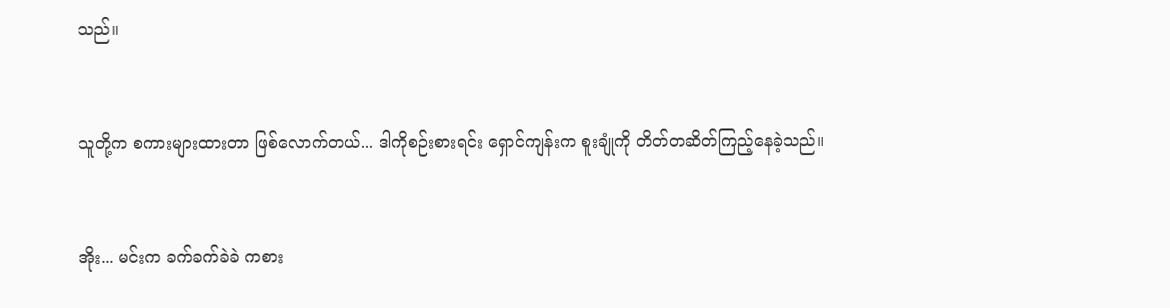သည်။


သူတို့က စကားများထားတာ ဖြစ်လောက်တယ်... ဒါကိုစဉ်းစားရင်း ရှောင်ကျန်းက စူးချုံကို တိတ်တဆိတ်ကြည့်နေခဲ့သည်။


အိုး... မင်းက ခက်ခက်ခဲခဲ ကစား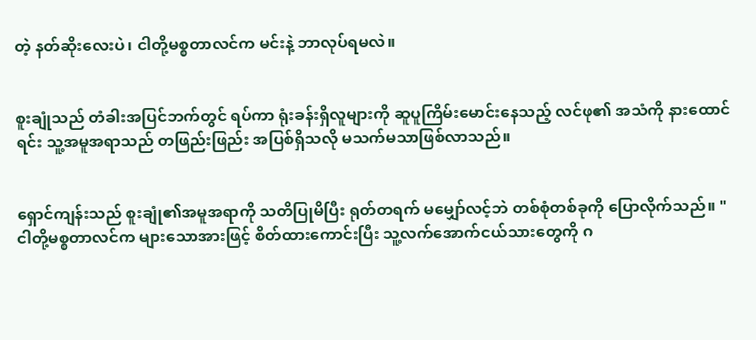တဲ့ နတ်ဆိုးလေးပဲ၊ ငါတို့မစ္စတာလင်က မင်းနဲ့ ဘာလုပ်ရမလဲ။


စူးချုံသည် တံခါးအပြင်ဘက်တွင် ရပ်ကာ ရုံးခန်းရှိလူများကို ဆူပူကြိမ်းမောင်းနေသည့် လင်ဖု၏ အသံကို နားထောင်ရင်း သူ့အမူအရာသည် တဖြည်းဖြည်း အပြစ်ရှိသလို မသက်မသာဖြစ်လာသည်။


ရှောင်ကျန်းသည် စူးချုံ၏အမူအရာကို သတိပြုမိပြီး ရုတ်တရက် မမျှော်လင့်ဘဲ တစ်စုံတစ်ခုကို ပြောလိုက်သည်။ "ငါတို့မစ္စတာလင်က များသောအားဖြင့် စိတ်ထားကောင်းပြီး သူ့လက်အောက်ငယ်သားတွေကို ဂ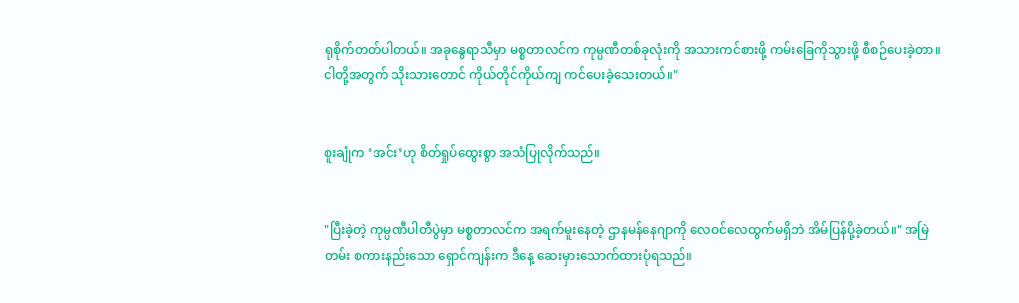ရုစိုက်တတ်ပါတယ်။ အခုနွေရာသီမှာ မစ္စတာလင်က ကုမ္ပဏီတစ်ခုလုံးကို အသားကင်စားဖို့ ကမ်းခြေကိုသွားဖို့ စီစဉ်ပေးခဲ့တာ။ ငါတို့အတွက် သိုးသားတောင် ကိုယ်တိုင်ကိုယ်ကျ ကင်ပေးခဲ့သေးတယ်။"


စူးချုံက ‘အင်း’ဟု စိတ်ရှုပ်ထွေးစွာ အသံပြုလိုက်သည်။


"ပြီးခဲ့တဲ့ ကုမ္ပဏီပါတီပွဲမှာ မစ္စတာလင်က အရက်မူးနေတဲ့ ဌာနမန်နေဂျာကို လေဝင်လေထွက်မရှိဘဲ အိမ်ပြန်ပို့ခဲ့တယ်။" အမြဲတမ်း စကားနည်းသော ရှောင်ကျန်းက ဒီနေ့ ဆေးမှားသောက်ထားပုံရသည်။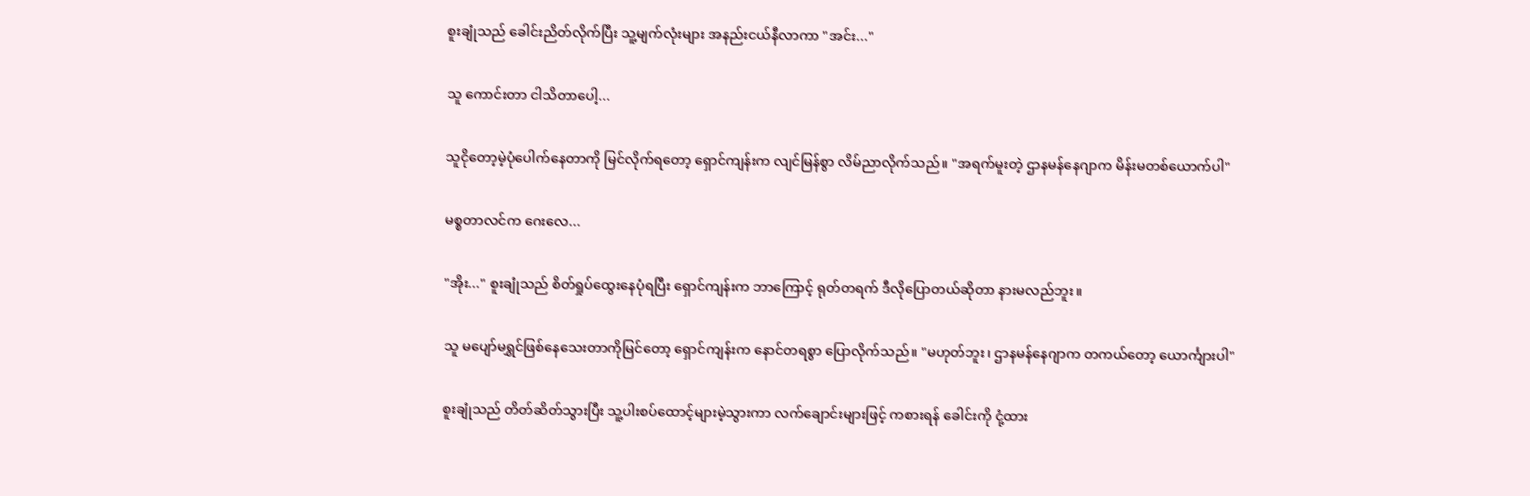စူးချုံသည် ခေါင်းညိတ်လိုက်ပြီး သူ့မျက်လုံးများ အနည်းငယ်နီလာကာ "အင်း..."


သူ ကောင်းတာ ငါသိတာပေါ့...


သူငိုတော့မဲ့ပုံပေါက်နေတာကို မြင်လိုက်ရတော့ ရှောင်ကျန်းက လျင်မြန်စွာ လိမ်ညာလိုက်သည်။ "အရက်မူးတဲ့ ဌာနမန်နေဂျာက မိန်းမတစ်ယောက်ပါ"


မစ္စတာလင်က ဂေးလေ...


"အိုး..." စူးချုံသည် စိတ်ရှုပ်ထွေးနေပုံရပြီး ရှောင်ကျန်းက ဘာကြောင့် ရုတ်တရက် ဒီလိုပြောတယ်ဆိုတာ နားမလည်ဘူး။


သူ မပျော်မရွှင်ဖြစ်နေသေးတာကိုမြင်တော့ ရှောင်ကျန်းက နောင်တရစွာ ပြောလိုက်သည်။ "မဟုတ်ဘူး၊ ဌာနမန်နေဂျာက တကယ်တော့ ယောင်္ကျားပါ"


စူးချုံသည် တိတ်ဆိတ်သွားပြီး သူ့ပါးစပ်ထောင့်များမဲ့သွားကာ လက်ချောင်းများဖြင့် ကစားရန် ခေါင်းကို ငုံ့ထား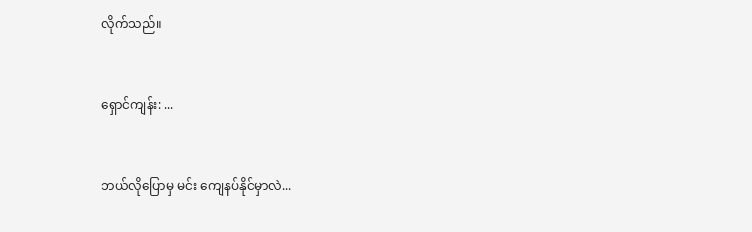လိုက်သည်။


ရှောင်ကျန်း: ...


ဘယ်လိုပြောမှ မင်း ကျေနပ်နိုင်မှာလဲ...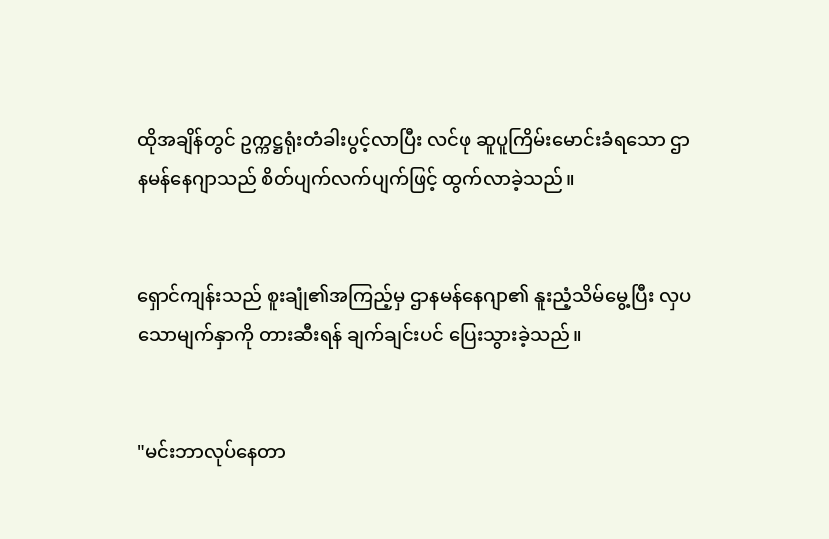ထိုအချိန်တွင် ဥက္ကဋ္ဌရုံးတံခါးပွင့်လာပြီး လင်ဖု ဆူပူကြိမ်းမောင်းခံရသော ဌာနမန်နေဂျာသည် စိတ်ပျက်လက်ပျက်ဖြင့် ထွက်လာခဲ့သည်။


ရှောင်ကျန်းသည် စူးချုံ၏အကြည့်မှ ဌာနမန်နေဂျာ၏ နူးညံ့သိမ်မွေ့ပြီး လှပသောမျက်နှာကို တားဆီးရန် ချက်ချင်းပင် ပြေးသွားခဲ့သည်။


"မင်းဘာလုပ်နေတာ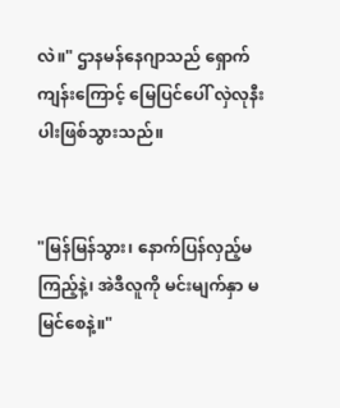လဲ။" ဌာနမန်နေဂျာသည် ရှောက်ကျန်းကြောင့် မြေပြင်ပေါ် လှဲလုနီးပါးဖြစ်သွားသည်။


"မြန်မြန်သွား၊ နောက်ပြန်လှည့်မကြည့်နဲ့၊ အဲဒီလူကို မင်းမျက်နှာ မမြင်စေနဲ့။"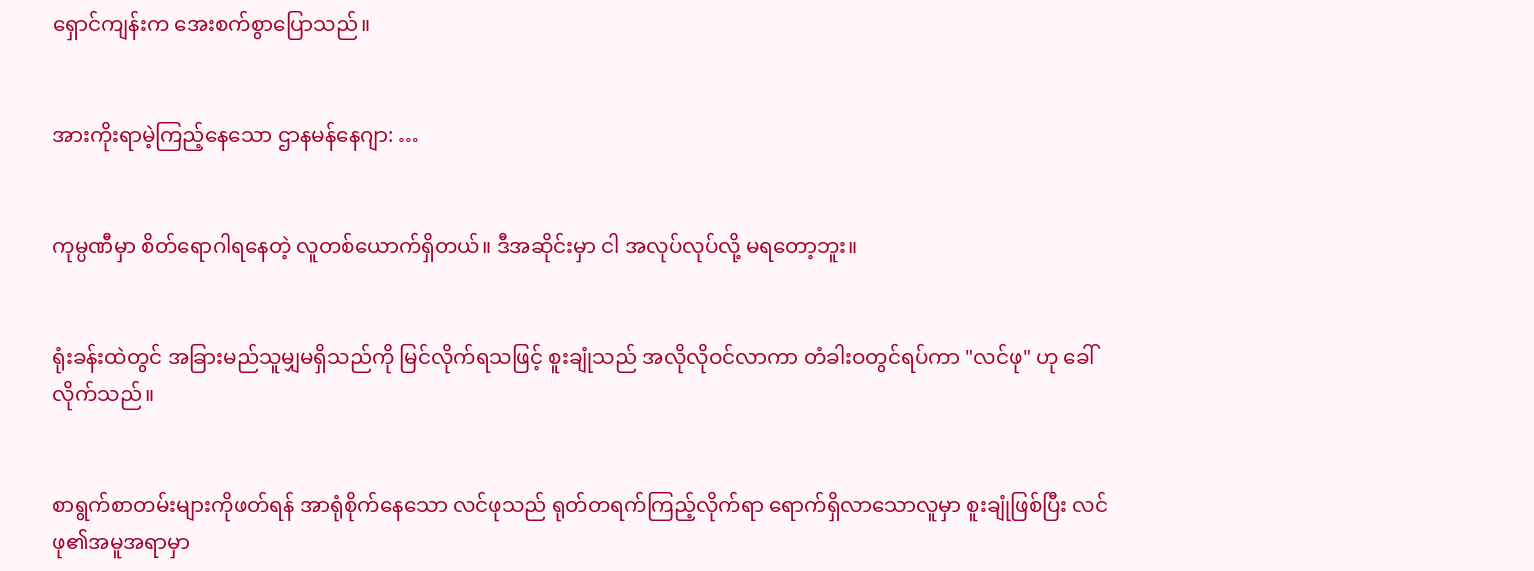ရှောင်ကျန်းက အေးစက်စွာပြောသည်။


အားကိုးရာမဲ့ကြည့်နေသော ဌာနမန်နေဂျာ: …


ကုမ္ပဏီမှာ စိတ်ရောဂါရနေတဲ့ လူတစ်ယောက်ရှိတယ်။ ဒီအဆိုင်းမှာ ငါ အလုပ်လုပ်‌လို့ မရတော့ဘူး။


ရုံးခန်းထဲတွင် အခြားမည်သူမျှမရှိသည်ကို မြင်လိုက်ရသဖြင့် စူးချုံသည် အလိုလိုဝင်လာကာ တံခါးဝတွင်ရပ်ကာ "လင်ဖု" ဟု ခေါ်လိုက်သည်။


စာရွက်စာတမ်းများကိုဖတ်ရန် အာရုံစိုက်နေသော လင်ဖုသည် ရုတ်တရက်ကြည့်လိုက်ရာ ရောက်ရှိလာသောလူမှာ စူးချုံဖြစ်ပြီး လင်ဖု၏အမူအရာမှာ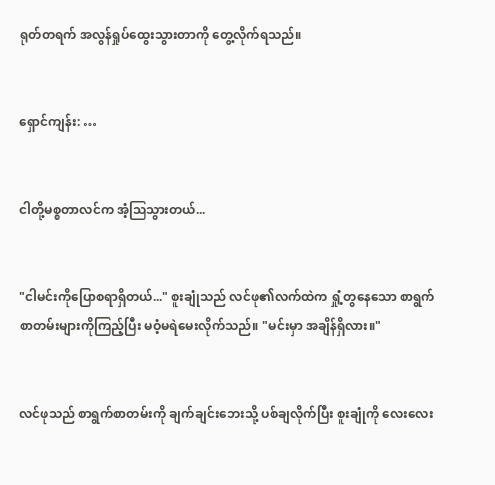ရုတ်တရက် အလွန်ရှုပ်ထွေးသွားတာကို တွေ့လိုက်ရသည်။


ရှောင်ကျန်း: …


ငါတို့မစ္စတာလင်က အံ့ဩသွားတယ်...


"ငါမင်းကိုပြောစရာရှိတယ်..." စူးချုံသည် လင်ဖု၏လက်ထဲက ရှုံ့တွနေသော စာရွက်စာတမ်းများကိုကြည့်ပြီး မဝံ့မရဲမေးလိုက်သည်။ "မင်းမှာ အချိန်ရှိလား။"


လင်ဖုသည် စာရွက်စာတမ်းကို ချက်ချင်းဘေးသို့ ပစ်ချလိုက်ပြီး စူးချုံကို လေးလေး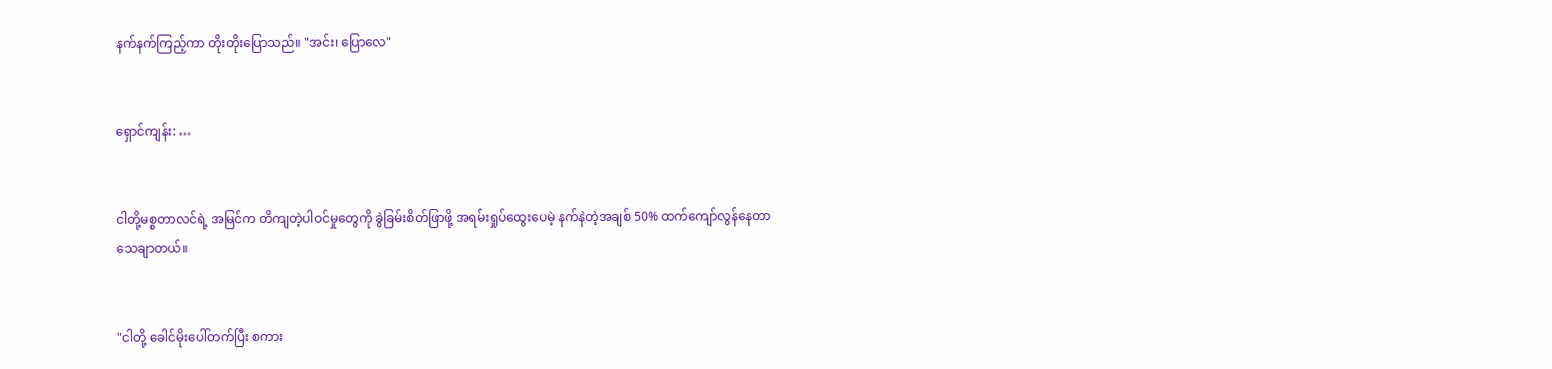နက်နက်ကြည့်ကာ တိုးတိုးပြောသည်။ "အင်း၊ ပြောလေ"


ရှောင်ကျန်း: …


ငါတို့မစ္စတာလင်ရဲ့ အမြင်က တိကျတဲ့ပါဝင်မှုတွေကို ခွဲခြမ်းစိတ်ဖြာဖို့ အရမ်းရှုပ်ထွေးပေမဲ့ နက်နဲတဲ့အချစ် 50% ထက်ကျော်လွန်နေတာ သေချာတယ်။


"ငါတို့ ခေါင်မိုးပေါ်တက်ပြီး စကား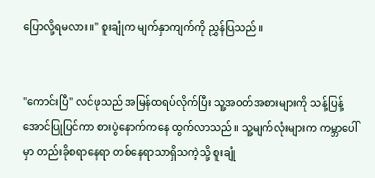ပြောလို့ရမလား။" စူးချုံက မျက်နှာကျက်ကို ညွှန်ပြသည်။


"ကောင်းပြီ" လင်ဖုသည် အမြန်ထရပ်လိုက်ပြီး သူ့အဝတ်အစားများကို သန့်ပြန့်အောင်ပြုပြင်ကာ စားပွဲနောက်ကနေ ထွက်လာသည်။ သူ့မျက်လုံးများက ကမ္ဘာပေါ်မှာ တည်းခိုစရာနေရာ တစ်နေရာသာရှိသကဲ့သို့ စူးချုံ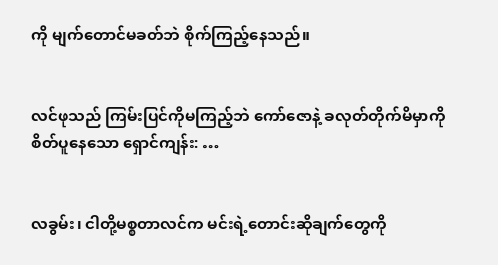ကို မျက်တောင်မခတ်ဘဲ စိုက်ကြည့်နေသည်။


လင်ဖုသည် ကြမ်းပြင်ကိုမကြည့်ဘဲ ကော်ဇောနဲ့ ခလုတ်တိုက်မိမှာကို စိတ်ပူနေသော ရှောင်ကျန်း: …


လခွမ်း၊ ငါတို့မစ္စတာလင်က မင်းရဲ့တောင်းဆိုချက်တွေကို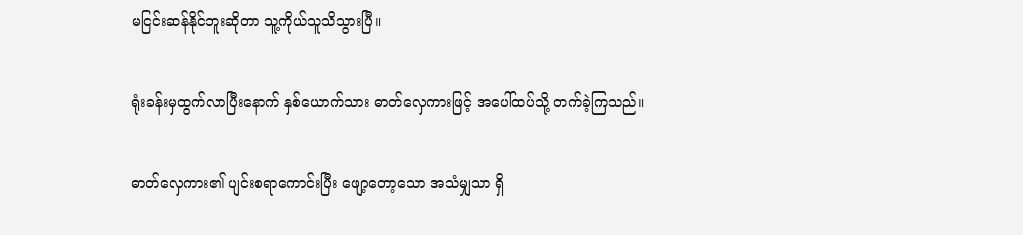မငြင်းဆန်နိုင်ဘူးဆိုတာ သူ့ကိုယ်သူသိသွားပြီ။


ရုံးခန်းမှထွက်လာပြီးနောက် နှစ်ယောက်သား ဓာတ်လှေကားဖြင့် အပေါ်ထပ်သို့ တက်ခဲ့ကြသည်။


ဓာတ်လှေကား၏ ပျင်းစရာကောင်းပြီး ဖျော့တော့သော အသံမျှသာ ရှိ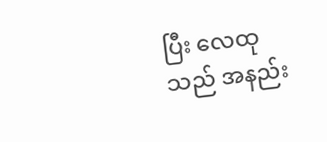ပြီး လေထုသည် အနည်း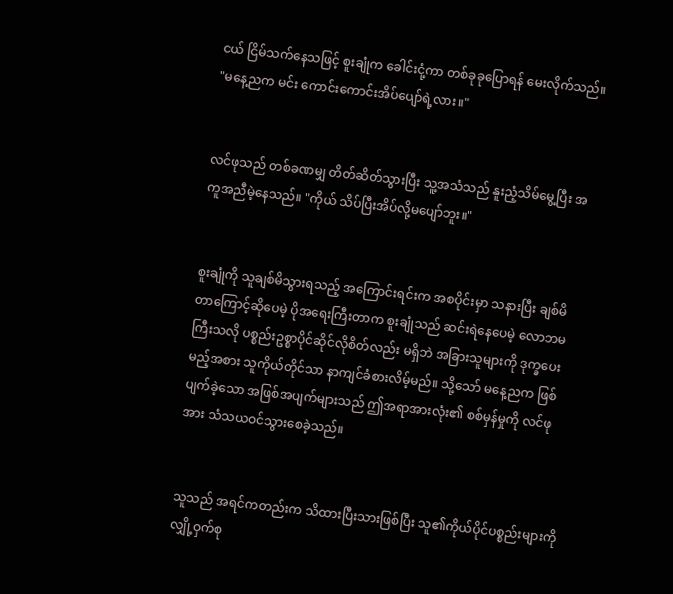ငယ် ငြိမ်သက်နေသဖြင့် စူးချုံက ခေါင်းငုံ့ကာ တစ်ခုခုပြောရန် မေးလိုက်သည်။ "မနေ့ညက မင်း ကောင်းကောင်းအိပ်ပျော်ရဲ့လား။"


လင်ဖုသည် တစ်ခဏမျှ တိတ်ဆိတ်သွားပြီး သူ့အသံသည် နူးညံ့သိမ်မွေ့ပြီး အကူအညီမဲ့နေသည်။ "ကိုယ် သိပ်ပြီးအိပ်လို့မပျော်ဘူး။"


စူးချုံကို သူချစ်မိသွားရသည့် အကြောင်းရင်းက အစပိုင်းမှာ သနားပြီး ချစ်မိတာကြောင့်ဆိုပေမဲ့ ပိုအရေးကြီးတာက စူးချုံသည် ဆင်းရဲနေပေမဲ့ လောဘမကြီးသလို ပစ္စည်းဥစ္စာပိုင်ဆိုင်လိုစိတ်လည်း မရှိဘဲ အခြားသူများကို ဒုက္ခပေးမည့်အစား သူကိုယ်တိုင်သာ နာကျင်ခံစားလိမ့်မည်။ သို့သော် မနေ့ညက ဖြစ်ပျက်ခဲ့သော အဖြစ်အပျက်များသည် ဤအရာအားလုံး၏ စစ်မှန်မှုကို လင်ဖုအား သံသယဝင်သွားစေခဲ့သည်။


သူသည် အရင်ကတည်းက သိထားပြီးသားဖြစ်ပြီး သူ၏ကိုယ်ပိုင်ပစ္စည်းများကို လျှို့ဝှက်စု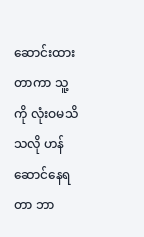ဆောင်းထားတာကာ သူ့ကို လုံးဝမသိသလို ဟန်ဆောင်နေရတာ ဘာ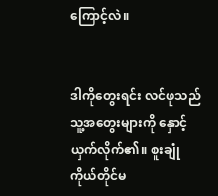ကြောင့်လဲ။


ဒါကိုတွေးရင်း လင်ဖုသည် သူ့အတွေးများကို နှောင့်ယှက်လိုက်၏။ စူးချုံကိုယ်တိုင်မ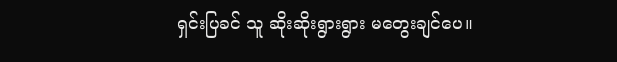ရှင်းပြခင် သူ ဆိုးဆိုးရွားရွား မတွေးချင်ပေ။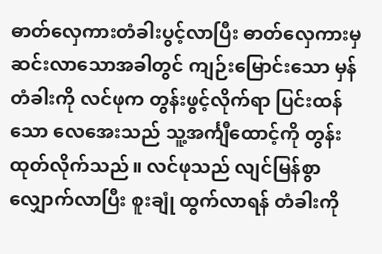ဓာတ်လှေကားတံခါးပွင့်လာပြီး ဓာတ်လှေကားမှ ဆင်းလာသောအခါတွင် ကျဉ်းမြောင်းသော မှန်တံခါးကို လင်ဖုက တွန်းဖွင့်လိုက်ရာ ပြင်းထန်သော လေအေးသည် သူ့အင်္ကျီထောင့်ကို တွန်းထုတ်လိုက်သည်။ လင်ဖုသည် လျင်မြန်စွာ လျှောက်လာပြီး စူးချုံ ထွက်လာ‌ရန် တံခါးကို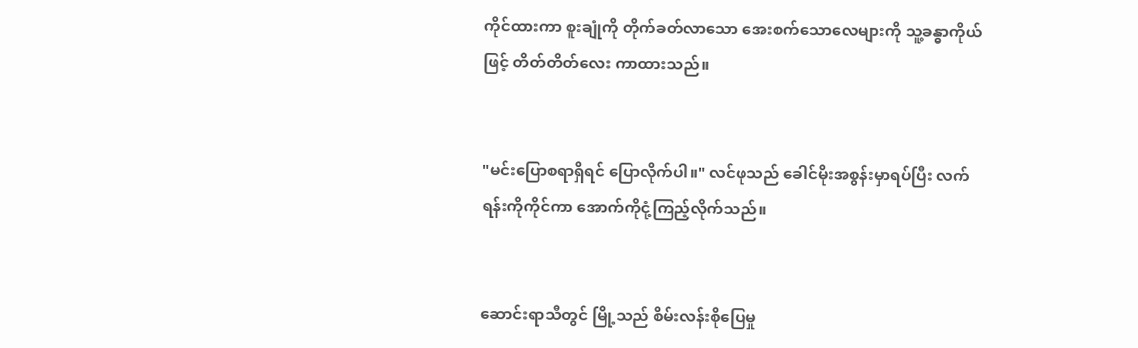ကိုင်ထားကာ စူးချုံကို တိုက်ခတ်လာသော အေးစက်သောလေများကို သူ့ခန္ဓာကိုယ်ဖြင့် တိတ်တိတ်လေး ကာထားသည်။


"မင်းပြောစရာရှိရင် ပြောလိုက်ပါ။" လင်ဖုသည် ခေါင်မိုးအစွန်းမှာရပ်ပြီး လက်ရန်းကိုကိုင်ကာ အောက်ကိုငုံ့ကြည့်လိုက်သည်။


ဆောင်းရာသီတွင် မြို့သည် စိမ်းလန်းစိုပြေမှု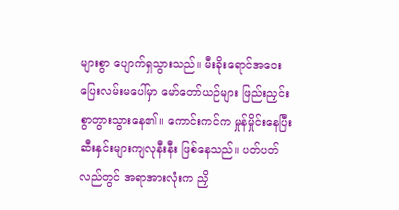များစွာ ပျောက်ရှသွားသည်။ မီးခိုးရောင်အဝေးပြေးလမ်းမပေါ်မှာ မော်တော်ယဉ်များ ဖြည်းညှင်းစွာတွားသွားနေ၏။ ကောင်းကင်က မှုန်မှိုင်းနေပြီး ဆီးနှင်းများကျလုနီးနီး ဖြစ်နေသည်။ ပတ်ပတ်လည်တွင် အရာအားလုံးက ညှိ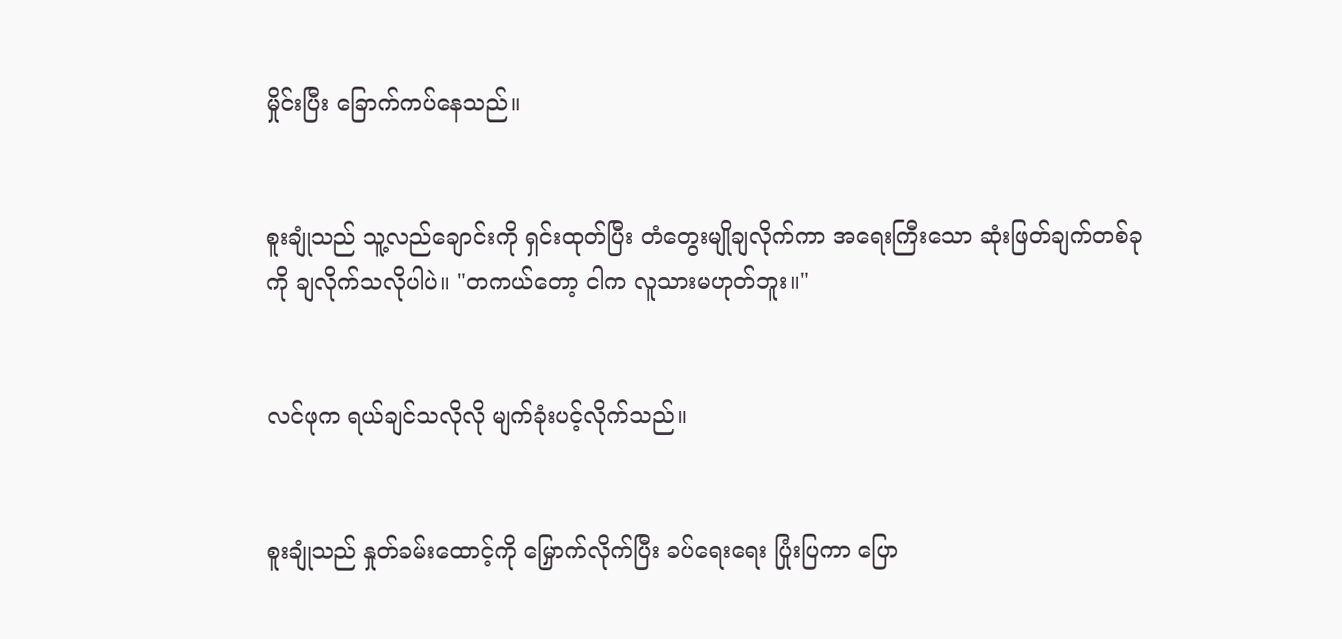မှိုင်းပြီး ခြောက်ကပ်နေသည်။


စူးချုံသည် သူ့လည်ချောင်းကို ရှင်းထုတ်ပြီး တံတွေးမျိုချလိုက်ကာ အရေးကြီးသော ဆုံးဖြတ်ချက်တစ်ခုကို ချလိုက်သလိုပါပဲ။ "တကယ်တော့ ငါက လူသားမဟုတ်ဘူး။"


လင်ဖုက ရယ်ချင်သလိုလို မျက်ခုံးပင့်လိုက်သည်။


စူးချုံသည် နှုတ်ခမ်းထောင့်ကို မြှောက်လိုက်ပြီး ခပ်ရေးရေး ပြုံးပြကာ ပြော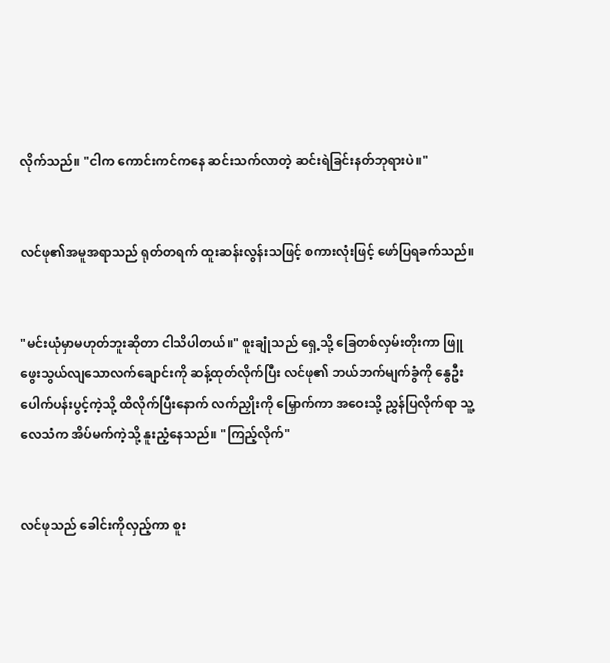လိုက်သည်။ "ငါက ကောင်းကင်ကနေ ဆင်းသက်လာတဲ့ ဆင်းရဲခြင်းနတ်ဘုရားပဲ။"


လင်ဖု၏အမူအရာသည် ရုတ်တရက် ထူးဆန်းလွန်းသဖြင့် စကားလုံးဖြင့် ဖော်ပြရခက်သည်။


"မင်းယုံမှာမဟုတ်ဘူးဆိုတာ ငါသိပါတယ်။" စူးချုံသည် ရှေ့သို့ ခြေတစ်လှမ်းတိုးကာ ဖြူဖွေးသွယ်လျသောလက်ချောင်းကို ဆန့်ထုတ်လိုက်ပြီး လင်ဖု၏ ဘယ်ဘက်မျက်ခွံကို နွေဦးပေါက်ပန်းပွင့်ကဲ့သို့ ထိလိုက်ပြီးနောက် လက်ညှိုးကို မြှောက်ကာ အဝေးသို့ ညွှန်ပြလိုက်ရာ သူ့လေသံက အိပ်မက်ကဲ့သို့ နူးညံ့နေသည်။ "ကြည့်လိုက်"


လင်ဖုသည် ခေါင်းကိုလှည့်ကာ စူး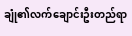ချုံ၏လက်ချောင်းဦးတည်ရာ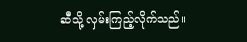ဆီသို့ လှမ်းကြည့်လိုက်သည်။